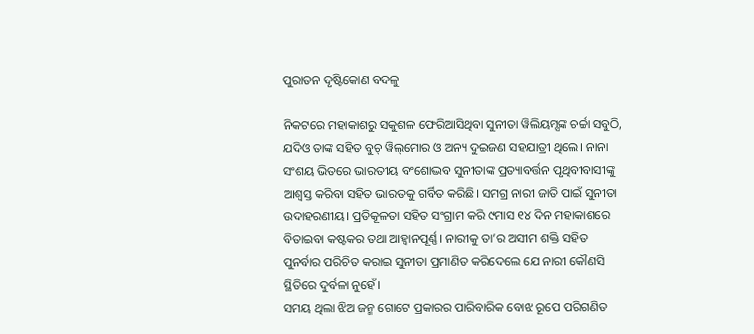ପୁରାତନ ଦୃଷ୍ଟିକୋଣ ବଦଳୁ

ନିକଟରେ ମହାକାଶରୁ ସକୁଶଳ ଫେରିଆସିଥିବା ସୁନୀତା ୱିଲିୟମ୍ସଙ୍କ ଚର୍ଚ୍ଚା ସବୁଠି, ଯଦିଓ ତାଙ୍କ ସହିତ ବୁଚ୍‌ ୱିଲ୍‌ମୋର ଓ ଅନ୍ୟ ଦୁଇଜଣ ସହଯାତ୍ରୀ ଥିଲେ। ନାନା ସଂଶୟ ଭିତରେ ଭାରତୀୟ ବଂଶୋଦ୍ଭବ ସୁନୀତାଙ୍କ ପ୍ରତ୍ୟାବର୍ତ୍ତନ ପୃଥିବୀବାସୀଙ୍କୁ ଆଶ୍ୱସ୍ତ କରିବା ସହିତ ଭାରତକୁ ଗର୍ବିତ କରିଛି। ସମଗ୍ର ନାରୀ ଜାତି ପାଇଁ ସୁନୀତା ଉଦାହରଣୀୟ। ପ୍ରତିକୂଳତା ସହିତ ସଂଗ୍ରାମ କରି ୯ମାସ ୧୪ ଦିନ ମହାକାଶରେ ବିତାଇବା କଷ୍ଟକର ତଥା ଆହ୍ବାନପୂର୍ଣ୍ଣ। ନାରୀକୁ ତା’ର ଅସୀମ ଶକ୍ତି ସହିତ ପୁନର୍ବାର ପରିଚିତ କରାଇ ସୁନୀତା ପ୍ରମାଣିତ କରିଦେଲେ ଯେ ନାରୀ କୌଣସି ସ୍ଥିତିରେ ଦୁର୍ବଳା ନୁହେଁ।
ସମୟ ଥିଲା ଝିଅ ଜନ୍ମ ଗୋଟେ ପ୍ରକାରର ପାରିବାରିକ ବୋଝ ରୂପେ ପରିଗଣିତ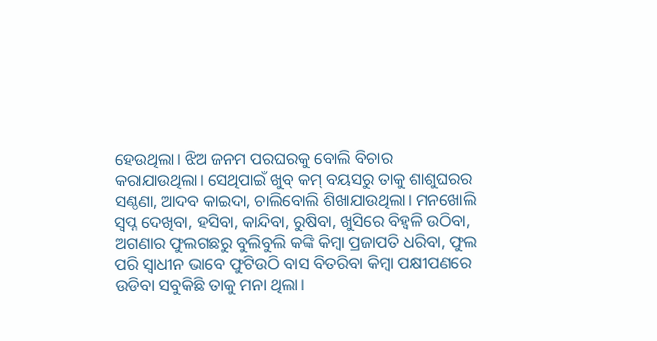ହେଉଥିଲା। ଝିଅ ଜନମ ପରଘରକୁ ବୋଲି ବିଚାର କରାଯାଉଥିଲା। ସେଥିପାଇଁ ଖୁବ୍‌ କମ୍‌ ବୟସରୁ ତାକୁ ଶାଶୁଘରର ସଣ୍ଠଣା, ଆଦବ କାଇଦା, ଚାଲିବୋଲି ଶିଖାଯାଉଥିଲା। ମନଖୋଲି ସ୍ବପ୍ନ ଦେଖିବା, ହସିବା, କାନ୍ଦିବା, ରୁଷିବା, ଖୁସିରେ ବିହ୍ବଳି ଉଠିବା, ଅଗଣାର ଫୁଲଗଛରୁ ବୁଲିବୁଲି କଙ୍କି କିମ୍ବା ପ୍ରଜାପତି ଧରିବା, ଫୁଲ ପରି ସ୍ବାଧୀନ ଭାବେ ଫୁଟିଉଠି ବାସ ବିତରିବା କିମ୍ବା ପକ୍ଷୀପଣରେ ଉଡିବା ସବୁକିଛି ତାକୁ ମନା ଥିଲା।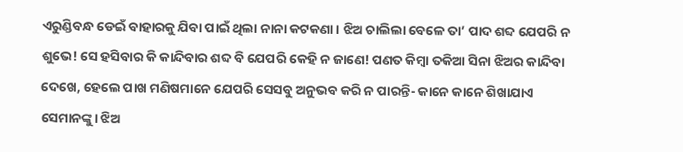ଏରୁଣ୍ଡିବନ୍ଧ ଡେଇଁ ବାହାରକୁ ଯିବା ପାଇଁ ଥିଲା ନାନା କଟକଣା। ଝିଅ ଚାଲିଲା ବେଳେ ତା’ ପାଦ ଶବ୍ଦ ଯେପରି ନ ଶୁଭେ! ସେ ହସିବାର କି କାନ୍ଦିବାର ଶବ୍ଦ ବି ଯେପରି କେହି ନ ଜାଣେ! ପଣତ କିମ୍ବା ତକିଆ ସିନା ଝିଅର କାନ୍ଦିବା ଦେଖେ, ହେଲେ ପାଖ ମଣିଷମାନେ ଯେପରି ସେସବୁ ଅନୁଭବ କରି ନ ପାରନ୍ତି- କାନେ କାନେ ଶିଖାଯାଏ ସେମାନଙ୍କୁ। ଝିଅ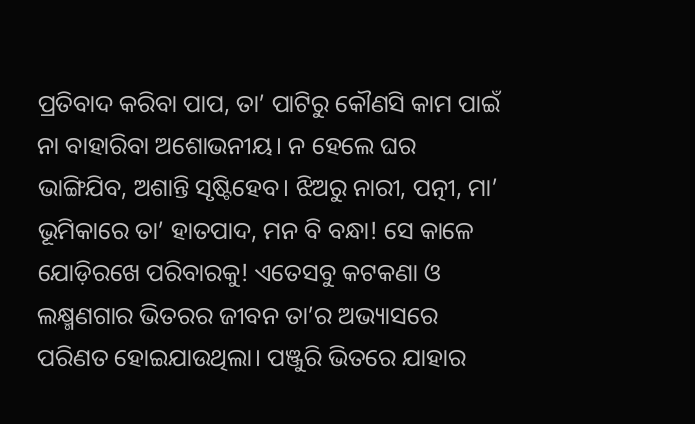ପ୍ରତିବାଦ କରିବା ପାପ, ତା’ ପାଟିରୁ କୌଣସି କାମ ପାଇଁ ନା ବାହାରିବା ଅଶୋଭନୀୟ। ନ ହେଲେ ଘର ଭାଙ୍ଗିଯିବ, ଅଶାନ୍ତି ସୃଷ୍ଟିହେବ। ଝିଅରୁ ନାରୀ, ପତ୍ନୀ, ମା’ ଭୂମିକାରେ ତା’ ହାତପାଦ, ମନ ବି ବନ୍ଧା! ସେ କାଳେ ଯୋଡ଼ିରଖେ ପରିବାରକୁ! ଏତେସବୁ କଟକଣା ଓ ଲକ୍ଷ୍ମଣଗାର ଭିତରର ଜୀବନ ତା’ର ଅଭ୍ୟାସରେ ପରିଣତ ହୋଇଯାଉଥିଲା। ପଞ୍ଜୁରି ଭିତରେ ଯାହାର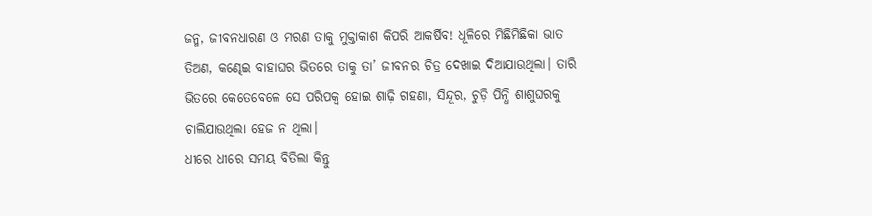ଜନ୍ମ, ଜୀବନଧାରଣ ଓ ମରଣ ତାକୁ ମୁକ୍ତାକାଶ କିପରି ଆକର୍ଷିବ! ଧୂଳିରେ ମିଛିମିଛିକା ଭାତ ତିଅଣ, କଣ୍ଢେଇ ବାହାଘର ଭିତରେ ତାକୁ ତା’ ଜୀବନର ଚିତ୍ର ଦେଖାଇ ଦିଆଯାଉଥିଲା। ତାରି ଭିତରେ କେତେବେଳେ ସେ ପରିପକ୍ୱ ହୋଇ ଶାଢ଼ି ଗହଣା, ସିନ୍ଦୂର, ଚୁଡ଼ି ପିନ୍ଧି ଶାଶୁଘରକୁ ଚାଲିଯାଉଥିଲା ହେଜ ନ ଥିଲା।
ଧୀରେ ଧୀରେ ସମୟ ବିତିଲା କିନ୍ତୁ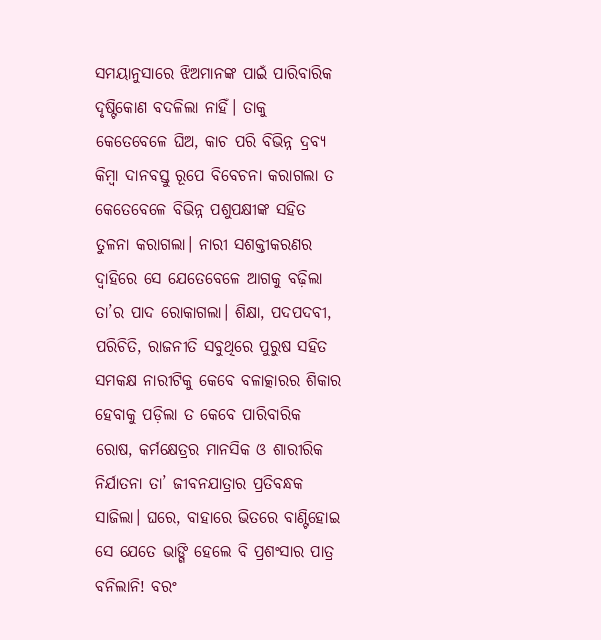ସମୟାନୁସାରେ ଝିଅମାନଙ୍କ ପାଇଁ ପାରିବାରିକ ଦୃଷ୍ଟିକୋଣ ବଦଳିଲା ନାହିଁ। ତାକୁ କେତେବେଳେ ଘିଅ, କାଚ ପରି ବିଭିନ୍ନ ଦ୍ରବ୍ୟ କିମ୍ବା ଦାନବସ୍ତୁ ରୂପେ ବିବେଚନା କରାଗଲା ତ କେତେବେଳେ ବିଭିନ୍ନ ପଶୁପକ୍ଷୀଙ୍କ ସହିତ ତୁଳନା କରାଗଲା। ନାରୀ ସଶକ୍ତୀକରଣର ଦ୍ୱାହିରେ ସେ ଯେତେବେଳେ ଆଗକୁ ବଢ଼ିଲା ତା’ର ପାଦ ରୋକାଗଲା। ଶିକ୍ଷା, ପଦପଦବୀ, ପରିଚିତି, ରାଜନୀତି ସବୁଥିରେ ପୁରୁଷ ସହିତ ସମକକ୍ଷ ନାରୀଟିକୁ କେବେ ବଳାତ୍କାରର ଶିକାର ହେବାକୁ ପଡ଼ିଲା ତ କେବେ ପାରିବାରିକ ରୋଷ, କର୍ମକ୍ଷେତ୍ରର ମାନସିକ ଓ ଶାରୀରିକ ନିର୍ଯାତନା ତା’ ଜୀବନଯାତ୍ରାର ପ୍ରତିବନ୍ଧକ ସାଜିଲା। ଘରେ, ବାହାରେ ଭିତରେ ବାଣ୍ଟିହୋଇ ସେ ଯେତେ ଭାଙ୍ଗି ହେଲେ ବି ପ୍ରଶଂସାର ପାତ୍ର ବନିଲାନି! ବରଂ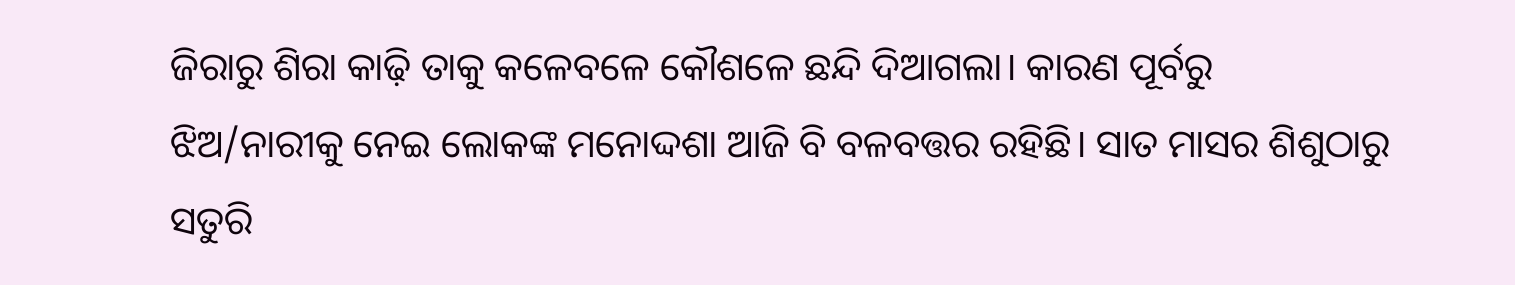ଜିରାରୁ ଶିରା କାଢ଼ି ତାକୁ କଳେବଳେ କୌଶଳେ ଛନ୍ଦି ଦିଆଗଲା। କାରଣ ପୂର୍ବରୁ ଝିଅ/ନାରୀକୁ ନେଇ ଲୋକଙ୍କ ମନୋଦ୍ଦଶା ଆଜି ବି ବଳବତ୍ତର ରହିଛି। ସାତ ମାସର ଶିଶୁଠାରୁ ସତୁରି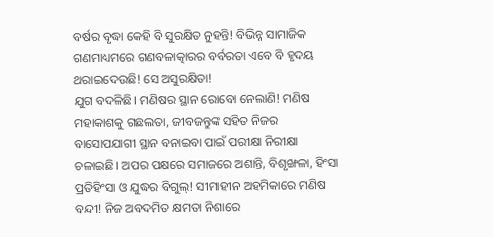ବର୍ଷର ବୃଦ୍ଧା କେହି ବି ସୁରକ୍ଷିତ ନୁହନ୍ତି! ବିଭିନ୍ନ ସାମାଜିକ ଗଣମାଧ୍ୟମରେ ଗଣବଳାତ୍କାରର ବର୍ବରତା ଏବେ ବି ହୃଦୟ ଥରାଇଦେଉଛି! ସେ ଅସୁରକ୍ଷିତା!
ଯୁଗ ବଦଳିଛି। ମଣିଷର ସ୍ଥାନ ରୋବୋ ନେଲାଣି! ମଣିଷ ମହାକାଶକୁ ଗଛଲତା, ଜୀବଜନ୍ତୁଙ୍କ ସହିତ ନିଜର ବାସୋପଯାଗୀ ସ୍ଥାନ ବନାଇବା ପାଇଁ ପରୀକ୍ଷା ନିରୀକ୍ଷା ଚଳାଇଛି। ଅପର ପକ୍ଷରେ ସମାଜରେ ଅଶାନ୍ତି, ବିଶୃଙ୍ଖଳା, ହିଂସା ପ୍ରତିହିଂସା ଓ ଯୁଦ୍ଧର ବିଗୁଲ୍‌! ସୀମାହୀନ ଅହମିକାରେ ମଣିଷ ବନ୍ଦୀ! ନିଜ ଅବଦମିତ କ୍ଷମତା ନିଶାରେ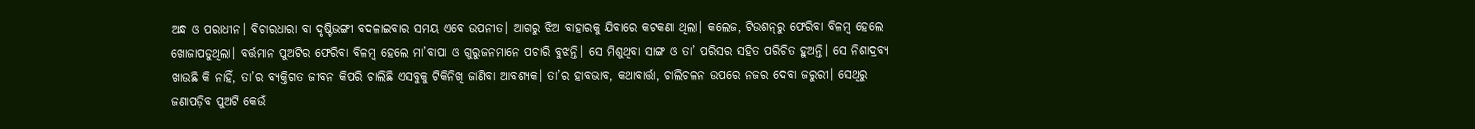ଅନ୍ଧ ଓ ପରାଧୀନ। ବିଚାରଧାରା ବା ଦୃଷ୍ଟିଭଙ୍ଗୀ ବଦଳାଇବାର ସମୟ ଏବେ ଉପନୀତ। ଆଗରୁ ଝିଅ ବାହାରକୁ ଯିବାରେ କଟକଣା ଥିଲା। କଲେଜ, ଟିଉଶନ୍‌ରୁ ଫେରିବା ବିଳମ୍ବ ହେଲେ ଖୋଜାପଡୁଥିଲା। ବର୍ତ୍ତମାନ ପୁଅଟିର ଫେରିବା ବିଳମ୍ବ ହେଲେ ମା’ବାପା ଓ ଗୁରୁଜନମାନେ ପଚାରି ବୁଝନ୍ତି। ସେ ମିଶୁଥିବା ସାଙ୍ଗ ଓ ତା’ ପରିସର ସହିତ ପରିଚିତ ହୁଅନ୍ତି। ସେ ନିଶାଦ୍ରବ୍ୟ ଖାଉଛି କି ନାହିଁ, ତା’ର ବ୍ୟକ୍ତିଗତ ଜୀବନ କିପରି ଚାଲିଛି ଏସବୁକୁ ଟିକିନିଖି ଜାଣିବା ଆବଶ୍ୟକ। ତା’ର ହାବଭାବ, କଥାବାର୍ତ୍ତା, ଚାଲିଚଳନ ଉପରେ ନଜର ଦେବା ଜରୁରୀ। ସେଥିରୁ ଜଣାପଡ଼ିବ ପୁଅଟି କେଉଁ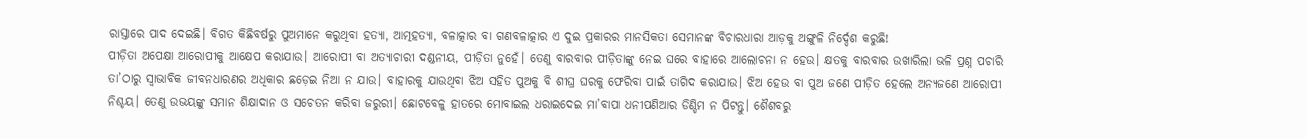ରାସ୍ତାରେ ପାଦ ଦେଇଛି। ବିଗତ କିଛିବର୍ଷରୁ ପୁଅମାନେ କରୁଥିବା ହତ୍ୟା, ଆତ୍ମହତ୍ୟା, ବଳାତ୍କାର ବା ଗଣବଳାତ୍କାର ଏ ଦୁଇ ପ୍ରକାରର ମାନସିକତା ସେମାନଙ୍କ ବିଚାରଧାରା ଆଡ଼କୁ ଅଙ୍ଗୁଳି ନିର୍ଦ୍ଦେଶ କରୁଛି!
ପୀଡ଼ିତା ଅପେକ୍ଷା ଆରୋପୀକୁ ଆକ୍ଷେପ କରାଯାଉ। ଆରୋପୀ ବା ଅତ୍ୟାଚାରୀ ଦଣ୍ଡନୀୟ, ପୀଡ଼ିତା ନୁହେଁ। ତେଣୁ ବାରବାର ପୀଡ଼ିତାଙ୍କୁ ନେଇ ଘରେ ବାହାରେ ଆଲୋଚନା ନ ହେଉ। କ୍ଷତକୁ ବାରବାର ଉଖାରିଲା ଭଳି ପ୍ରଶ୍ନ ପଚାରି ତା’ଠାରୁ ସ୍ବାଭାବିକ ଜୀବନଧାରଣର ଅଧିକାର ଛଡ଼େଇ ନିଆ ନ ଯାଉ। ବାହାରକୁ ଯାଉଥିବା ଝିଅ ସହିତ ପୁଅକୁ ବି ଶୀଘ୍ର ଘରକୁ ଫେରିବା ପାଇଁ ତାଗିଦ କରାଯାଉ। ଝିଅ ହେଉ ବା ପୁଅ ଜଣେ ପୀଡ଼ିତ ହେଲେ ଅନ୍ୟଜଣେ ଆରୋପୀ ନିଶ୍ଚୟ। ତେଣୁ ଉଭୟଙ୍କୁ ସମାନ ଶିକ୍ଷାଦାନ ଓ ସଚେତନ କରିବା ଜରୁରୀ। ଛୋଟବେଳୁ ହାତରେ ମୋବାଇଲ ଧରାଇଦେଇ ମା’ବାପା ଧନୀପଣିଆର ଡିଣ୍ଡିମ ନ ପିଟନ୍ତୁ। ଶୈଶବରୁ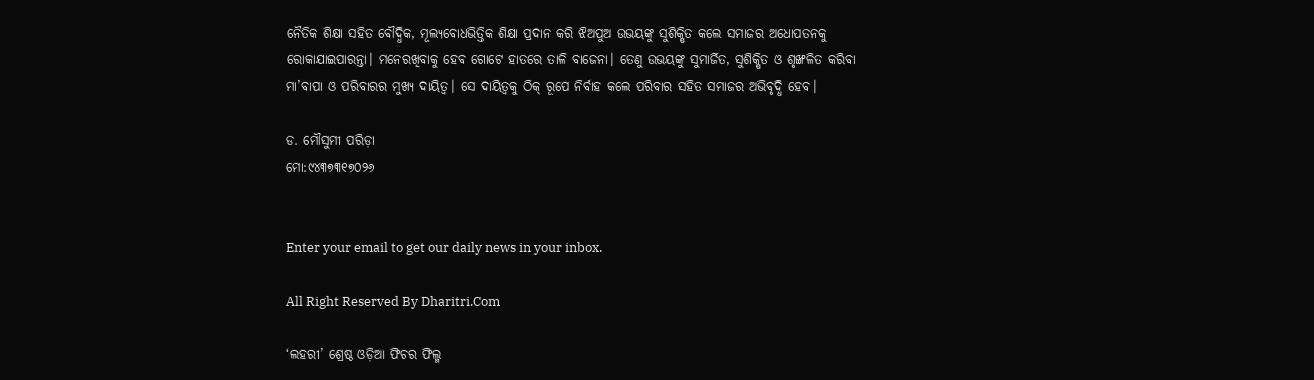ନୈତିକ ଶିକ୍ଷା ସହିତ ବୌଦ୍ଧିକ, ମୂଲ୍ୟବୋଧଭିତ୍ତିକ ଶିକ୍ଷା ପ୍ରଦାନ କରି ଝିଅପୁଅ ଉଭୟଙ୍କୁ ସୁଶିକ୍ଷିତ କଲେ ସମାଜର ଅଧୋପତନକୁ ରୋକାଯାଇପାରନ୍ତା। ମନେରଖିବାକୁ ହେବ ଗୋଟେ ହାତରେ ତାଳି ବାଜେନା। ତେଣୁ ଉଭୟଙ୍କୁ ସୁମାର୍ଜିତ, ସୁଶିକ୍ଷିତ ଓ ଶୃଙ୍ଖଳିତ କରିବା ମା’ବାପା ଓ ପରିବାରର ମୁଖ୍ୟ ଦାୟିତ୍ୱ। ସେ ଦାୟିତ୍ୱକୁ ଠିକ୍‌ ରୂପେ ନିର୍ବାହ କଲେ ପରିବାର ସହିତ ସମାଜର ଅଭିବୃଦ୍ଧି ହେବ।

ଡ. ମୌସୁମୀ ପରିଡ଼ା
ମୋ:୯୪୩୭୩୧୭୦୨୬


Enter your email to get our daily news in your inbox.

All Right Reserved By Dharitri.Com

‘ଲହରୀ’ ଶ୍ରେଷ୍ଠ ଓଡ଼ିଆ ଫିଚର ଫିଲ୍ମ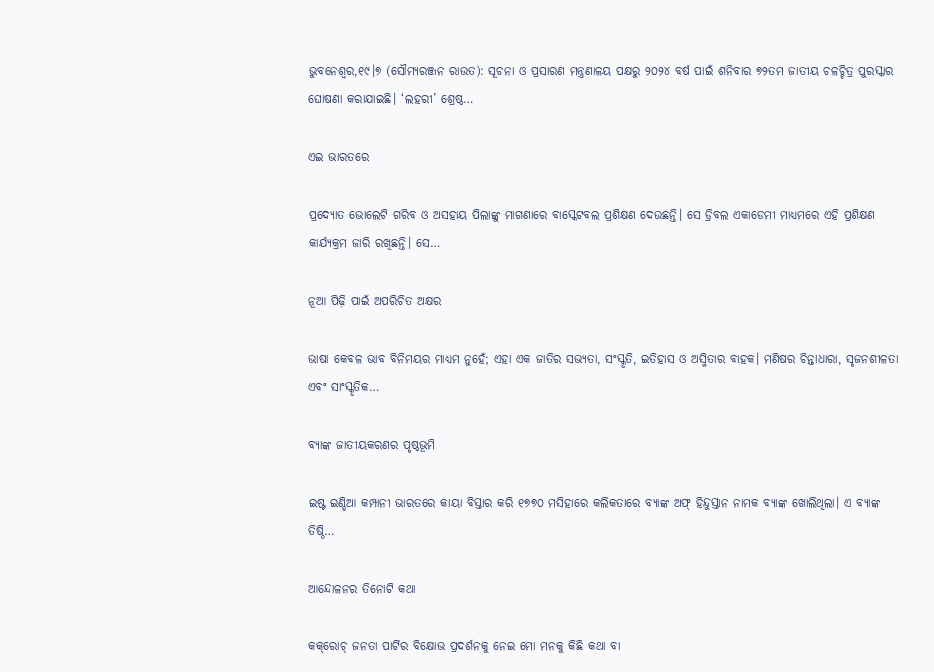ଭୁବନେଶ୍ୱର,୧୯।୭ (ସୌମ୍ୟରଞ୍ଜନ ରାଉତ): ସୂଚନା ଓ ପ୍ରସାରଣ ମନ୍ତ୍ରଣାଳୟ ପକ୍ଷରୁ ୨୦୨୪ ବର୍ଷ ପାଇଁ ଶନିବାର ୭୨ତମ ଜାତୀୟ ଚଳଚ୍ଚିତ୍ର ପୁରସ୍କାର ଘୋଷଣା କରାଯାଇଛି। ‘ଲହରୀ’ ଶ୍ରେଷ୍ଠ…

ଏଇ ଭାରତରେ

ପ୍ରଦ୍ୟୋତ ଭୋଲେଟି ଗରିବ ଓ ଅସହାୟ ପିଲାଙ୍କୁ ମାଗଣାରେ ବାସ୍କେଟବଲ ପ୍ରଶିକ୍ଷଣ ଦେଉଛନ୍ତି। ସେ ଡ୍ରିବଲ ଏକାଡେମୀ ମାଧ୍ୟମରେ ଏହି ପ୍ରଶିକ୍ଷଣ କାର୍ଯ୍ୟକ୍ରମ ଜାରି ରଖିଛନ୍ତି। ସେ…

ନୂଆ ପିଢ଼ି ପାଇଁ ଅପରିଚିତ ଅକ୍ଷର

ଭାଷା କେବଳ ଭାବ ବିନିମୟର ମାଧ୍ୟମ ନୁହେଁ; ଏହା ଏକ ଜାତିର ସଭ୍ୟତା, ସଂସ୍କୃତି, ଇତିହାସ ଓ ଅସ୍ମିତାର ବାହକ। ମଣିଷର ଚିନ୍ତାଧାରା, ସୃଜନଶୀଳତା ଏବଂ ସାଂସ୍କୃତିକ…

ବ୍ୟାଙ୍କ ଜାତୀୟକରଣର ପୃଷ୍ଠଭୂମି

ଇଷ୍ଟ ଇଣ୍ଡିଆ କମ୍ପାନୀ ଭାରତରେ କାୟା ବିସ୍ତାର କରି ୧୭୭୦ ମସିହାରେ କଲିକତାରେ ବ୍ୟାଙ୍କ ଅଫ୍‌ ହିନ୍ଦୁସ୍ତାନ ନାମକ ବ୍ୟାଙ୍କ ଖୋଲିଥିଲା। ଏ ବ୍ୟାଙ୍କ ତିଷ୍ଠି…

ଆନ୍ଦୋଳନର ତିନୋଟି କଥା

କକ୍‌ରୋଚ୍‌ ଜନତା ପାର୍ଟିର ବିକ୍ଷୋଭ ପ୍ରଦର୍ଶନକୁ ନେଇ ମୋ ମନକୁ କିଛି କଥା ବା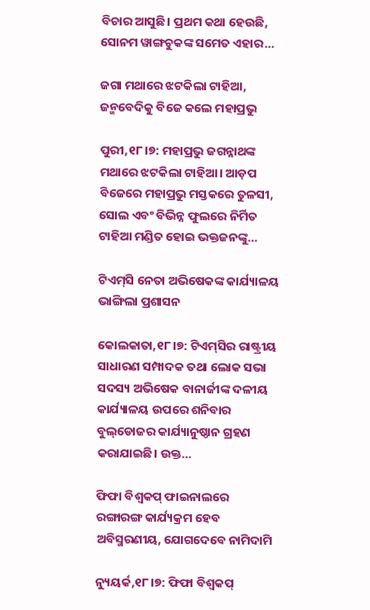ବିଚାର ଆସୁଛି। ପ୍ରଥମ କଥା ହେଉଛି, ସୋନମ ୱାଙ୍ଗଚୁକଙ୍କ ସମେତ ଏହାର…

ଜଗା ମଥାରେ ଝଟକିଲା ଟାହିଆ, ଜନ୍ମବେଦିକୁ ବିଜେ କଲେ ମହାପ୍ରଭୁ

ପୁରୀ,୧୮।୭: ମହାପ୍ରଭୁ ଜଗନ୍ନାଥଙ୍କ ମଥାରେ ଝଟକିଲା ଟାହିଆ। ଆଡ଼ପ ବିଜେରେ ମହାପ୍ରଭୁ ମସ୍ତକରେ ତୁଳସୀ, ସୋଲ ଏବଂ ବିଭିନ୍ନ ଫୁଲରେ ନିର୍ମିତ ଟାହିଆ ମଣ୍ଡିତ ହୋଇ ଭକ୍ତଜନଙ୍କୁ…

ଟିଏମ୍‌ସି ନେତା ଅଭିଷେକଙ୍କ କାର୍ଯ୍ୟାଳୟ ଭାଙ୍ଗିଲା ପ୍ରଶାସନ

କୋଲକାତା,୧୮।୭: ଟିଏମ୍‌ସିର ରାଷ୍ଟ୍ରୀୟ ସାଧାରଣ ସମ୍ପାଦକ ତଥା ଲୋକ ସଭା ସଦସ୍ୟ ଅଭିଷେକ ବାନାର୍ଜୀଙ୍କ ଦଳୀୟ କାର୍ଯ୍ୟାଳୟ ଉପରେ ଶନିବାର ବୁଲ୍‌ଡୋଜର କାର୍ଯ୍ୟାନୁଷ୍ଠାନ ଗ୍ରହଣ କରାଯାଇଛି। ଉକ୍ତ…

ଫିଫା ବିଶ୍ୱକପ୍‌ ଫାଇନାଲରେ ରଙ୍ଗାରଙ୍ଗ କାର୍ଯ୍ୟକ୍ରମ ହେବ ଅବିସ୍ମରଣୀୟ, ଯୋଗଦେବେ ନାମିଦାମି

ନ୍ୟୁୟର୍କ,୧୮।୭: ଫିଫା ବିଶ୍ୱକପ୍‌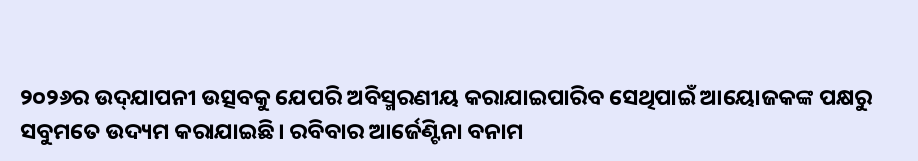୨୦୨୬ର ଉଦ୍‌ଯାପନୀ ଉତ୍ସବକୁ ଯେପରି ଅବିସ୍ମରଣୀୟ କରାଯାଇପାରିବ ସେଥିପାଇଁ ଆୟୋଜକଙ୍କ ପକ୍ଷରୁ ସବୁମତେ ଉଦ୍ୟମ କରାଯାଇଛି। ରବିବାର ଆର୍ଜେଣ୍ଟିନା ବନାମ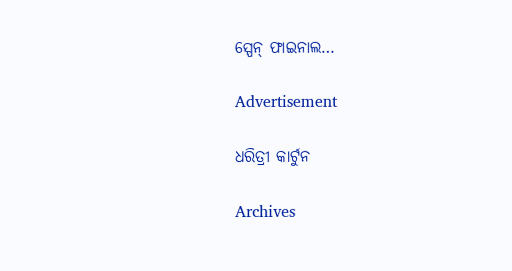ସ୍ପେନ୍‌ ଫାଇନାଲ…

Advertisement

ଧରିତ୍ରୀ କାର୍ଟୁନ

Archives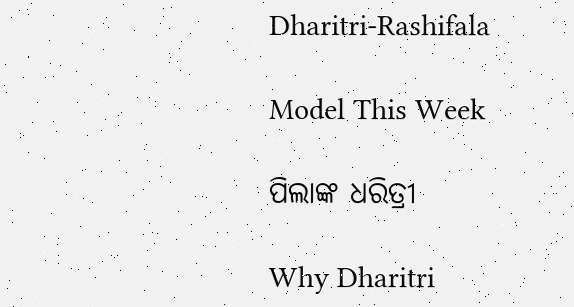Dharitri-Rashifala

Model This Week

ପିଲାଙ୍କ ଧରିତ୍ରୀ

Why Dharitri